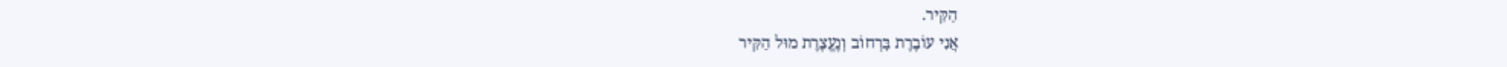הַקִּיר.
אֲנִי עוֹבֶרֶת בָּרְחוֹב וְנֶעֱצֶרֶת מוּל הַקִּיר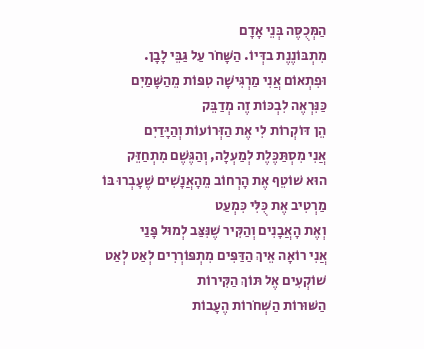הַמְּכֻסֶּה בְּנֵי אָדָם
מִתְבּוֹנֶנֶת בדְּיוֹ. הַשָּׁחֹר עַל גַּבֵּי לָבָן.
וּפִתְאוֹם אֲנִי מַרְגִּישָׁה טִפּוֹת מֵהַשָּׁמַיִם
כַּנִּרְאֶה לִבְכּוֹת זֶה מְדַבֵּק
הֵן דּוֹקְרוֹת לִי אֶת הַזְּרוֹעוֹת וְהַיָּדַיִם
אֲנִי מִסְתַּכֶּלֶת לְמַעְלָה, וְהַגֶּשֶׁם מִתְחַזֵּק
הוּא שׁוֹטֵף אֶת הָרְחוֹב מֵהָאֲנָשִׁים שֶׁעָבְרוּ בּוֹ
מַרְטִיב אֶת כֻּלִּי כִּמְעַט
וְאֶת הָאֲבָנִים וְהַקִּיר שֶׁנִּצַּב לְמוּל פָּנַי
אֲנִי רוֹאָה אֵיךְ הַדַּפִּים מִתְפּוֹרְרִים לְאַט לְאַט
שׁוֹקְעִים אֶל תּוֹךְ הַקִּירוֹת
הַשּׁוּרוֹת הַשְּׁחֹרוֹת הֶעָבוֹת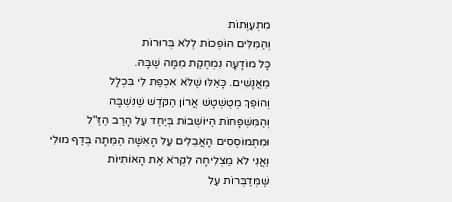מִתְעַוְּתוֹת
וְהַמִּלִּים הוֹפְכוֹת לְלֹא בְּרוּרוֹת
כָּל מוֹדָעָה נִמְחֶקֶת מִמָּה שֶׁבָּהּ.
מֵאֲנָשִׁים. כָּאֵלּוּ שֶׁלֹּא אִכְפַּת לִי בִּכְלָל
וְהוֹפֵךְ מְטֻשְׁטָשׁ אֲרוֹן הַקֹּדֶשׁ שֶׁנִּשְׁבָּה
וְהַמִּשְׁפָּחוֹת הַיּוֹשְׁבוֹת בְּיַחַד עַל הָרַב הַזַּ"ל
וּמִתְמוֹסְסִים הָאֲבֵלִים עַל הָאִשָּׁה הַמֵּתָה בְּדַף מוּלִי
וַאֲנִי לֹא מַצְלִיחָה לִקְרֹא אֶת הָאוֹתִיּוֹת
שֶׁמְּדַבְּרוֹת עַל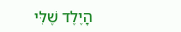הָיֶלֶד שֶׁלִּי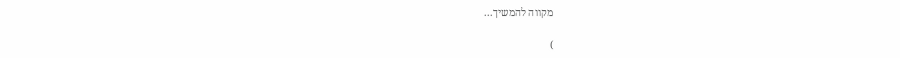מקווה להמשיך...

)